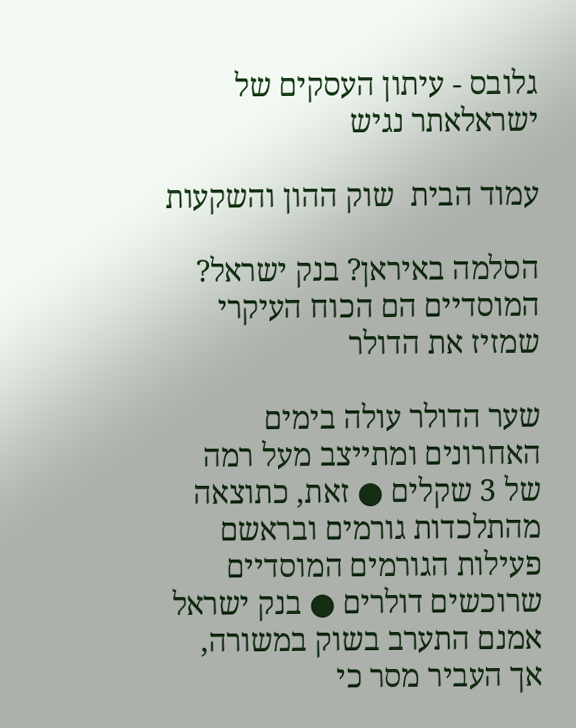גלובס - עיתון העסקים של ישראלאתר נגיש

עמוד הבית  שוק ההון והשקעות

הסלמה באיראן? בנק ישראל? המוסדיים הם הכוח העיקרי שמזיז את הדולר

שער הדולר עולה בימים האחרונים ומתייצב מעל רמה של 3 שקלים ● זאת, כתוצאה מהתלכדות גורמים ובראשם פעילות הגורמים המוסדיים שרוכשים דולרים ● בנק ישראל אמנם התערב בשוק במשורה, אך העביר מסר כי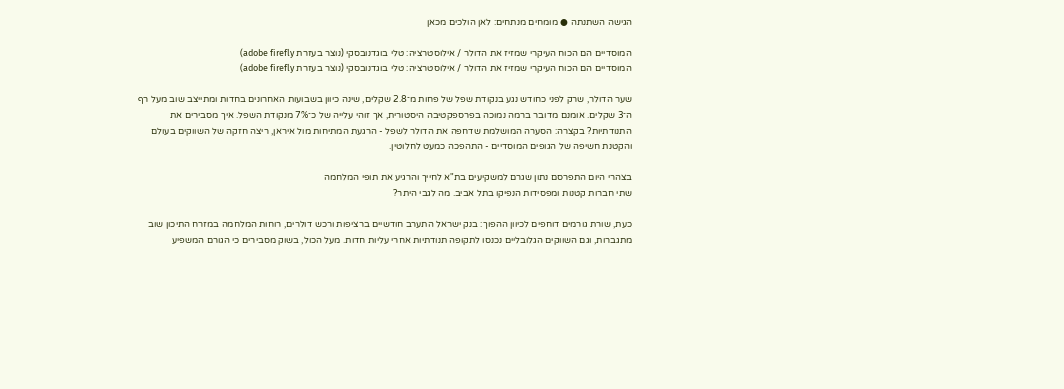הגישה השתנתה ● מומחים מנתחים: לאן הולכים מכאן

המוסדיים הם הכוח העיקרי שמזיז את הדולר / אילוסטרציה: טלי בוגדנובסקי (נוצר בעזרת adobe firefly)
המוסדיים הם הכוח העיקרי שמזיז את הדולר / אילוסטרציה: טלי בוגדנובסקי (נוצר בעזרת adobe firefly)

שער הדולר, שרק לפני כחודש נגע בנקודת שפל של פחות מ־2.8 שקלים, שינה כיוון בשבועות האחרונים בחדות ומתייצב שוב מעל רף ה־3 שקלים. אומנם מדובר ברמה נמוכה בפרספקטיבה היסטורית, אך זוהי עלייה של כ־7% מנקודת השפל. איך מסבירים את התנודתיות? בקצרה: הסערה המושלמת שדחפה את הדולר לשפל - הרגעת המתיחות מול איראן, ריצה חזקה של השווקים בעולם והקטנת חשיפה של הגופים המוסדיים - התהפכה כמעט לחלוטין.

בצהרי היום התפרסם נתון שגרם למשקיעים בת"א לחייך והרגיע את תופי המלחמה
שתי חברות קטנות ומפסידות הנפיקו בתל אביב. מה לגבי היתר?

כעת, שורת גורמים דוחפים לכיוון ההפוך: בנק ישראל התערב חודשיים ברציפות ורכש דולרים, רוחות המלחמה במזרח התיכון שוב מתגברות, וגם השווקים הגלובליים נכנסו לתקופה תנודתיות אחרי עליות חדות. מעל הכול, בשוק מסבירים כי הגורם המשפיע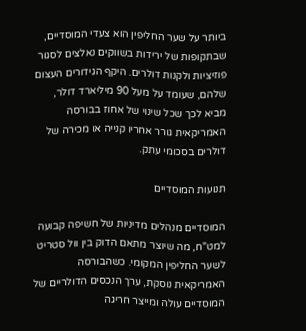ביותר על שער החליפין הוא צעדי המוסדיים, שבתקופות של ירידות בשווקים נאלצים לסגור פוזיציות ולקנות דולרים. היקף הגידורים העצום שלהם, שעומד על מעל 90 מיליארד דולר, מביא לכך שכל שינוי של אחוז בבורסה האמריקאית גורר אחריו קנייה או מכירה של דולרים בסכומי עתק.

תנועות המוסדיים

המוסדיים מנהלים מדיניות של חשיפה קבועה למט"ח, מה שיוצר מתאם הדוק בין וול סטריט לשער החליפין המקומי. כשהבורסה האמריקאית נוסקת, ערך הנכסים הדולריים של המוסדיים עולה ומייצר חריגה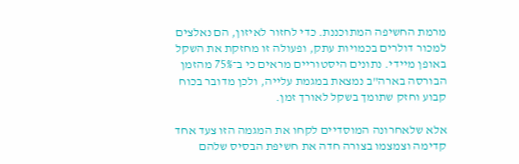מרמת החשיפה המתוכננת. כדי לחזור לאיזון, הם נאלצים למכור דולרים בכמויות עתק, ופעולה זו מחזקת את השקל באופן מיידי. נתונים היסטוריים מראים כי ב־75% מהזמן הבורסה בארה"ב נמצאת במגמת עלייה, ולכן מדובר בכוח קבוע וחזק שתומך בשקל לאורך זמן.

אלא שלאחרונה המוסדיים לקחו את המגמה הזו צעד אחד קדימה וצמצמו בצורה חדה את חשיפת הבסיס שלהם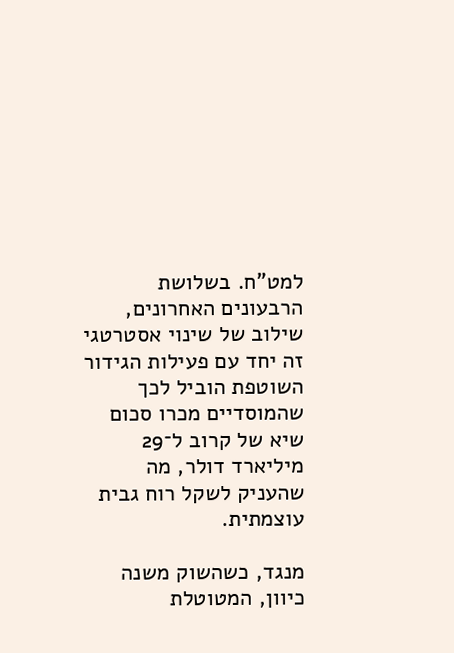למט"ח. בשלושת הרבעונים האחרונים, שילוב של שינוי אסטרטגי זה יחד עם פעילות הגידור השוטפת הוביל לכך שהמוסדיים מכרו סכום שיא של קרוב ל־29 מיליארד דולר, מה שהעניק לשקל רוח גבית עוצמתית.

מנגד, כשהשוק משנה כיוון, המטוטלת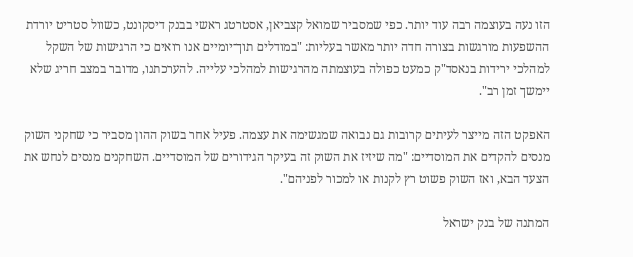הזו נעה בעוצמה רבה עוד יותר. כפי שמסביר שמואל קצביאן, אסטרטג ראשי בבנק דיסקונט, כשוול סטריט יורדת ההשפעות מורגשות בצורה חדה יותר מאשר בעליות: "במודלים תוך־יומיים אנו רואים כי הרגישות של השקל למהלכי ירידות בנאסד"ק כמעט כפולה בעוצמתה מהרגישות למהלכי עלייה. להערכתנו, מדובר במצב חריג שלא יימשך זמן רב".

האפקט הזה מייצר לעיתים קרובות גם נבואה שמגשימה את עצמה. פעיל אחר בשוק ההון מסביר כי שחקני השוק מנסים להקדים את המוסדיים: "מה שיזיז את השוק זה בעיקר הגידורים של המוסדיים. השחקנים מנסים לנחש את הצעד הבא, ואז השוק פשוט רץ לקנות או למכור לפניהם".

המתנה של בנק ישראל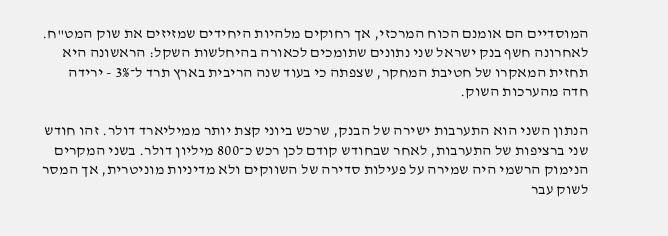המוסדיים הם אומנם הכוח המרכזי, אך רחוקים מלהיות היחידים שמזיזים את שוק המט"ח. לאחרונה חשף בנק ישראל שני נתונים שתומכים לכאורה בהיחלשות השקל: הראשונה היא תחזית המאקרו של חטיבת המחקר, שצפתה כי בעוד שנה הריבית בארץ תרד ל־3% - ירידה חדה מהערכות השוק.

הנתון השני הוא התערבות ישירה של הבנק, שרכש ביוני קצת יותר ממיליארד דולר. זהו חודש שני ברציפות של התערבות, לאחר שבחודש קודם לכן רכש כ־800 מיליון דולר. בשני המקרים הנימוק הרשמי היה שמירה על פעילות סדירה של השווקים ולא מדיניות מוניטרית, אך המסר לשוק עבר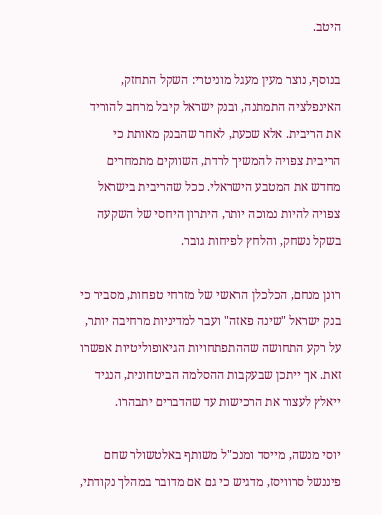היטב.

בנוסף, נוצר מעין מעגל מוניטרי: השקל התחזק, האינפלציה התמתנה, ובנק ישראל קיבל מרחב להוריד את הריבית. אלא שכעת, לאחר שהבנק מאותת כי הריבית צפויה להמשיך לרדת, השווקים מתמחרים מחדש את המטבע הישראלי. ככל שהריבית בישראל צפויה להיות נמוכה יותר, היתרון היחסי של השקעה בשקל נשחק, והלחץ לפיחות גובר.

רונן מנחם, הכלכלן הראשי של מזרחי טפחות, מסביר כי בנק ישראל "שינה פאזה" ועבר למדיניות מרחיבה יותר, על רקע התחושה שההתפתחויות הגיאופוליטיות אפשרו זאת. אך ייתכן שבעקבות ההסלמה הביטחונית, הנגיד ייאלץ לעצור את הרכישות עד שהדברים יתבהרו.

יוסי מנשה, מייסד ומנכ"ל משותף באלטשולר שחם פיננשל סרוויסז, מדגיש כי גם אם מדובר במהלך נקודתי,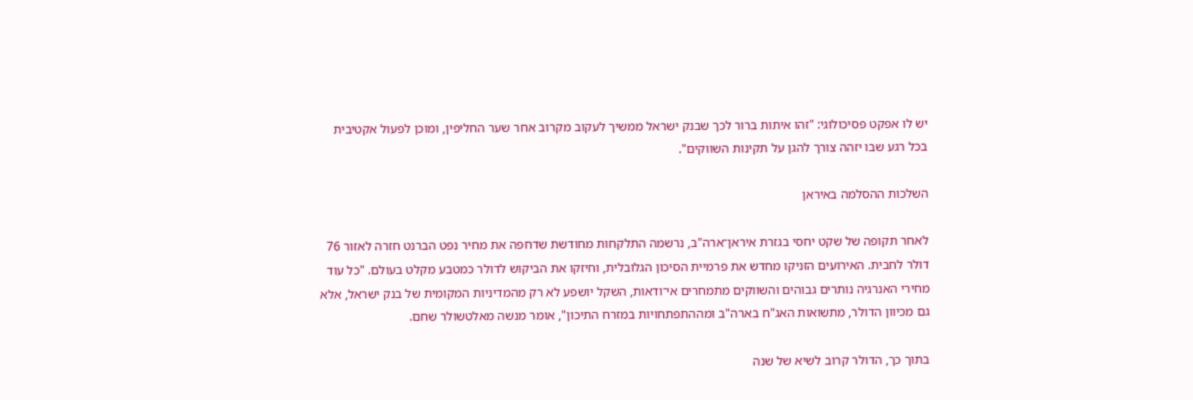יש לו אפקט פסיכולוגי: "זהו איתות ברור לכך שבנק ישראל ממשיך לעקוב מקרוב אחר שער החליפין, ומוכן לפעול אקטיבית בכל רגע שבו יזהה צורך להגן על תקינות השווקים".

השלכות ההסלמה באיראן

לאחר תקופה של שקט יחסי בגזרת איראן־ארה"ב, נרשמה התלקחות מחודשת שדחפה את מחיר נפט הברנט חזרה לאזור 76 דולר לחבית. האירועים הזניקו מחדש את פרמיית הסיכון הגלובלית, וחיזקו את הביקוש לדולר כמטבע מקלט בעולם. "כל עוד מחירי האנרגיה נותרים גבוהים והשווקים מתמחרים אי־ודאות, השקל יושפע לא רק מהמדיניות המקומית של בנק ישראל, אלא גם מכיוון הדולר, מתשואות האג"ח בארה"ב ומההתפתחויות במזרח התיכון", אומר מנשה מאלטשולר שחם.

בתוך כך, הדולר קרוב לשיא של שנה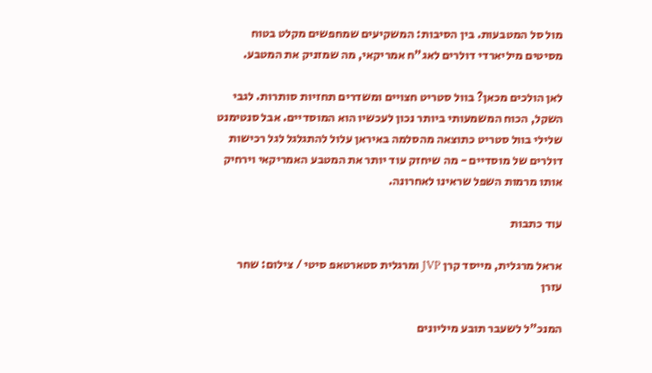מול סל המטבעות. בין הסיבות: המשקיעים שמחפשים מקלט בטוח מסיטים מיליארדי דולרים לאג"ח אמריקאי, מה שמזניק את המטבע.

לאן הולכים מכאן? בוול סטריט חצויים ומשדרים תחזיות סותרות. לגבי השקל, הכוח המשמעותי ביותר נכון לעכשיו הוא המוסדיים. אבל סנטימנט שלילי בוול סטריט כתוצאה מהסלמה באיראן עלול להתגלגל לגל רכישות דולרים של מוסדיים - מה שיחזק עוד יותר את המטבע האמריקאי וירחיק אותו מרמות השפל שראינו לאחרונה.

עוד כתבות

אראל מרגלית, מייסד קרן JVP ומרגלית סטארטאפ סיטי / צילום: שחר עזרן

המנכ"ל לשעבר תובע מיליונים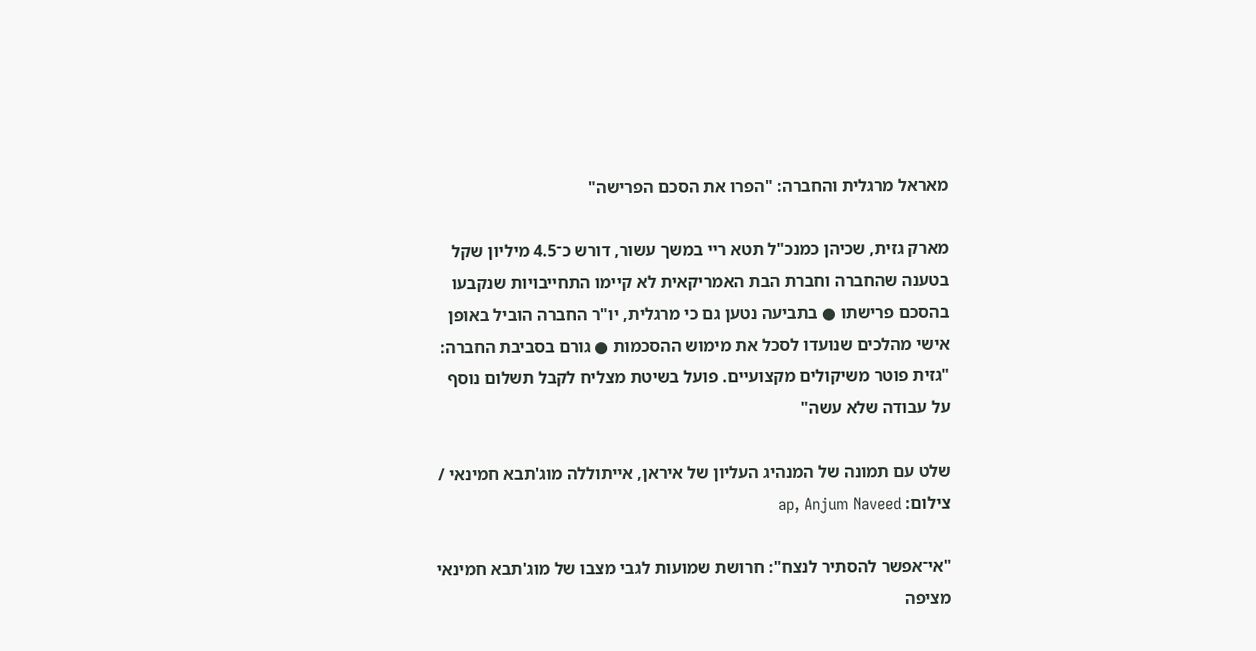מאראל מרגלית והחברה: "הפרו את הסכם הפרישה"

מארק גזית, שכיהן כמנכ"ל תטא ריי במשך עשור, דורש כ־4.5 מיליון שקל בטענה שהחברה וחברת הבת האמריקאית לא קיימו התחייבויות שנקבעו בהסכם פרישתו ● בתביעה נטען גם כי מרגלית, יו"ר החברה הוביל באופן אישי מהלכים שנועדו לסכל את מימוש ההסכמות ● גורם בסביבת החברה: "גזית פוטר משיקולים מקצועיים. פועל בשיטת מצליח לקבל תשלום נוסף על עבודה שלא עשה"

שלט עם תמונה של המנהיג העליון של איראן, אייתוללה מוג'תבא חמינאי / צילום: ap, Anjum Naveed

"אי־אפשר להסתיר לנצח": חרושת שמועות לגבי מצבו של מוג'תבא חמינאי מציפה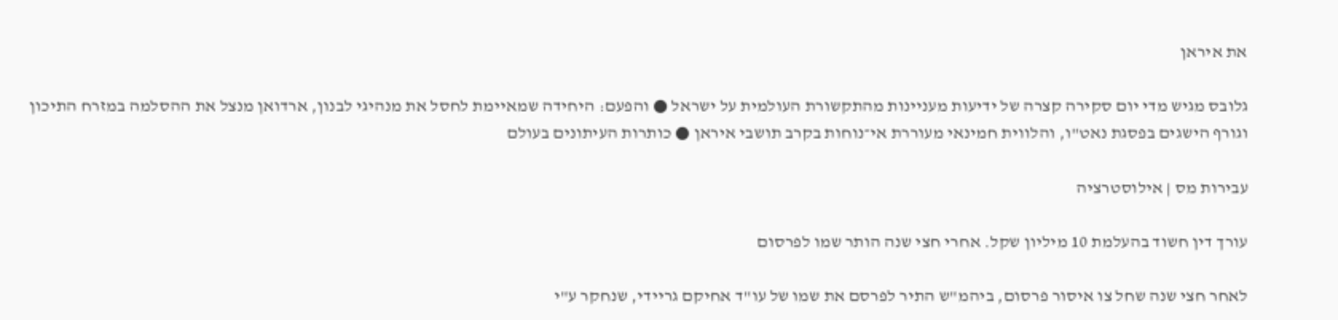את איראן

גלובס מגיש מדי יום סקירה קצרה של ידיעות מעניינות מהתקשורת העולמית על ישראל ● והפעם: היחידה שמאיימת לחסל את מנהיגי לבנון, ארדואן מנצל את ההסלמה במזרח התיכון וגורף הישגים בפסגת נאט"ו, והלווית חמינאי מעוררת אי־נוחות בקרב תושבי איראן ● כותרות העיתונים בעולם

עבירות מס | אילוסטרציה

עורך דין חשוד בהעלמת 10 מיליון שקל. אחרי חצי שנה הותר שמו לפרסום

לאחר חצי שנה שחל צו איסור פרסום, ביהמ"ש התיר לפרסם את שמו של עו"ד אחיקם גריידי, שנחקר ע"י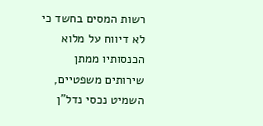רשות המסים בחשד כי לא דיווח על מלוא הכנסותיו ממתן שירותים משפטיים, השמיט נכסי נדל"ן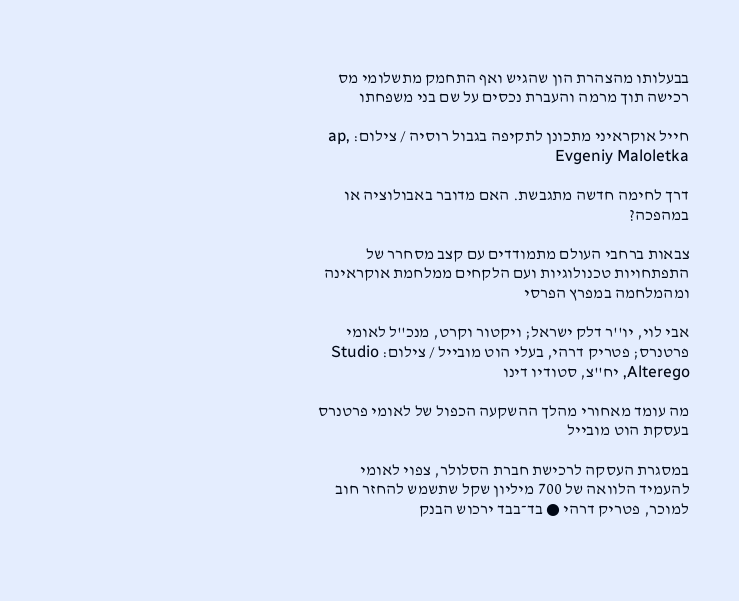בבעלותו מהצהרת הון שהגיש ואף התחמק מתשלומי מס רכישה תוך מרמה והעברת נכסים על שם בני משפחתו

חייל אוקראיני מתכונן לתקיפה בגבול רוסיה / צילום: ap, Evgeniy Maloletka

דרך לחימה חדשה מתגבשת. האם מדובר באבולוציה או במהפכה?

צבאות ברחבי העולם מתמודדים עם קצב מסחרר של התפתחויות טכנולוגיות ועם הלקחים ממלחמת אוקראינה ומהמלחמה במפרץ הפרסי

אבי לוי, יו''ר דלק ישראל; ויקטור וקרט, מנכ''ל לאומי פרטנרס; פטריק דרהי, בעלי הוט מובייל / צילום: Studio Alterego, יח''צ, סטודיו דינו

מה עומד מאחורי מהלך ההשקעה הכפול של לאומי פרטנרס בעסקת הוט מובייל

במסגרת העסקה לרכישת חברת הסלולר, צפוי לאומי להעמיד הלוואה של 700 מיליון שקל שתשמש להחזר חוב למוכר, פטריק דרהי ● בד־בבד ירכוש הבנק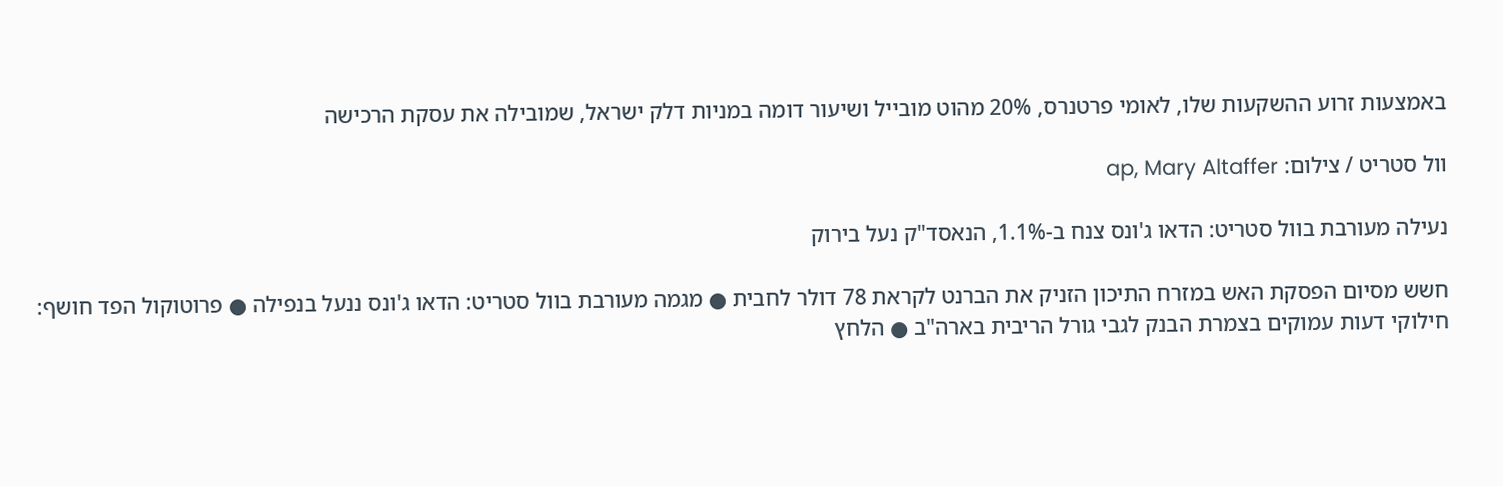באמצעות זרוע ההשקעות שלו, לאומי פרטנרס, 20% מהוט מובייל ושיעור דומה במניות דלק ישראל, שמובילה את עסקת הרכישה

וול סטריט / צילום: ap, Mary Altaffer

נעילה מעורבת בוול סטריט: הדאו ג'ונס צנח ב-1.1%, הנאסד"ק נעל בירוק

חשש מסיום הפסקת האש במזרח התיכון הזניק את הברנט לקראת 78 דולר לחבית ● מגמה מעורבת בוול סטריט: הדאו ג'ונס ננעל בנפילה ● פרוטוקול הפד חושף: חילוקי דעות עמוקים בצמרת הבנק לגבי גורל הריבית בארה"ב ● הלחץ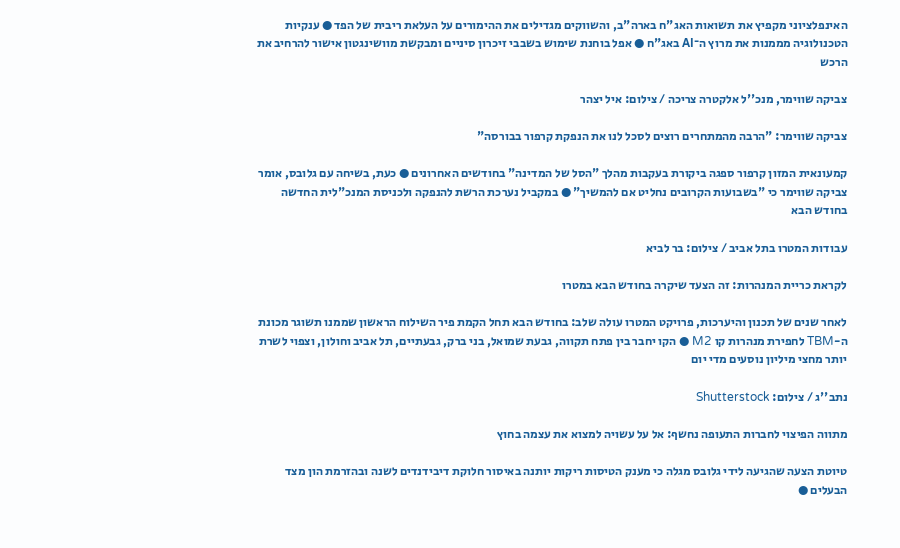האינפלציוני מקפיץ את תשואות האג"ח בארה"ב, והשווקים מגדילים את ההימורים על העלאת ריבית של הפד ● ענקיות הטכנולוגיה מממנות את מרוץ ה־AI באג"ח ● אפל בוחנת שימוש בשבבי זיכרון סיניים ומבקשת מוושינגטון אישור להרחיב את הרכש

צביקה שווימר, מנכ''ל אלקטרה צריכה / צילום: איל יצהר

צביקה שווימר: "הרבה מהמתחרים רוצים לסכל לנו את הנפקת קרפור בבורסה"

קמעונאית המזון קרפור ספגה ביקורת בעקבות מהלך "הסל של המדינה" בחודשים האחרונים ● כעת, בשיחה עם גלובס, אומר צביקה שווימר כי "בשבועות הקרובים נחליט אם להמשיך" ● במקביל נערכת הרשת להנפקה ולכניסת המנכ"לית החדשה בחודש הבא

עבודות המטרו בתל אביב / צילום: בר לביא

לקראת כריית המנהרות: זה הצעד שיקרה בחודש הבא במטרו

לאחר שנים של תכנון והיערכות, פרויקט המטרו עולה שלב: בחודש הבא תחל הקמת פיר השילוח הראשון שממנו תשוגר מכונת ה-TBM לחפירת מנהרות קו M2 ● הקו יחבר בין פתח תקווה, גבעת שמואל, בני ברק, גבעתיים, תל אביב וחולון, וצפוי לשרת יותר מחצי מיליון נוסעים מדי יום

נתב''ג / צילום: Shutterstock

מתווה הפיצוי לחברות התעופה נחשף: אל על עשויה למצוא את עצמה בחוץ

טיוטת הצעה שהגיעה לידי גלובס מגלה כי מענק הטיסות ריקות יותנה באיסור חלוקת דיבידנדים לשנה ובהזרמת הון מצד הבעלים ●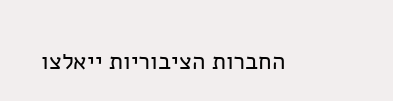החברות הציבוריות ייאלצו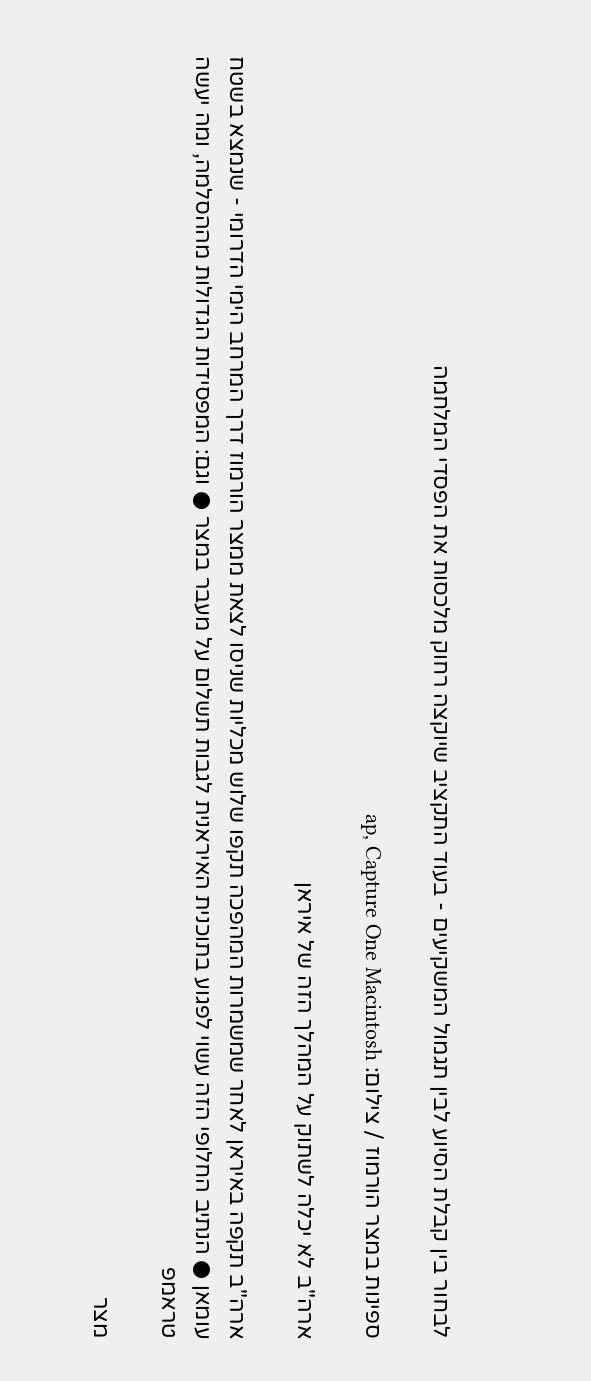לבחור בין קבלת הסיוע לבין תגמול המשקיעים - בעוד התקציב שיוקצה רחוק מלכסות את הפסדי המלחמה

ספינות במצר הורמוז / צילום: ap, Capture One Macintosh

ארה"ב לא יכלה לשתוק על המהלך הזה של איראן

ארה"ב תקפה באיראן לאחר שמשמרות המהפכה תקפו שלוש מכליות שניסו לצאת ממצר הורמוז דרך המרחב הימי הדרומי - שנמצא בשטח עומאן ● הנתיב החלופי הזה עשוי לפגוע בתוכנית האיראנית לגבות תשלום על מעבר במצר ● וגם: המפסידות הגדולות מההסלמה, ומה יעשה טראמפ

מצר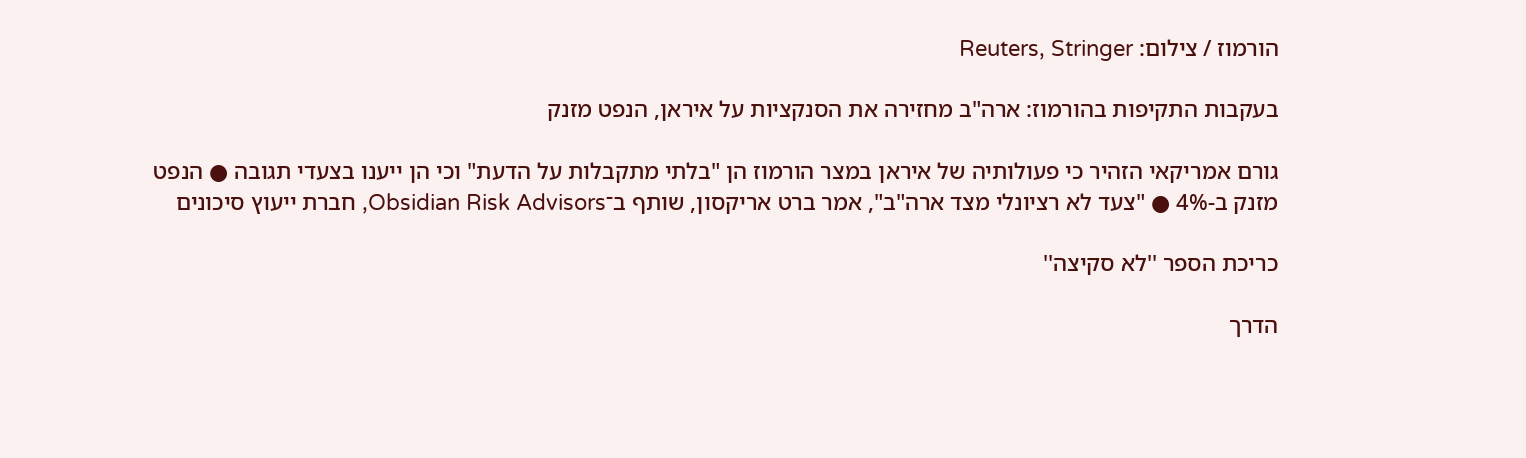הורמוז / צילום: Reuters, Stringer

בעקבות התקיפות בהורמוז: ארה"ב מחזירה את הסנקציות על איראן, הנפט מזנק

גורם אמריקאי הזהיר כי פעולותיה של איראן במצר הורמוז הן "בלתי מתקבלות על הדעת" וכי הן ייענו בצעדי תגובה ● הנפט מזנק ב-4% ● "צעד לא רציונלי מצד ארה"ב", אמר ברט אריקסון, שותף ב־Obsidian Risk Advisors, חברת ייעוץ סיכונים

כריכת הספר ''לא סקיצה''

הדרך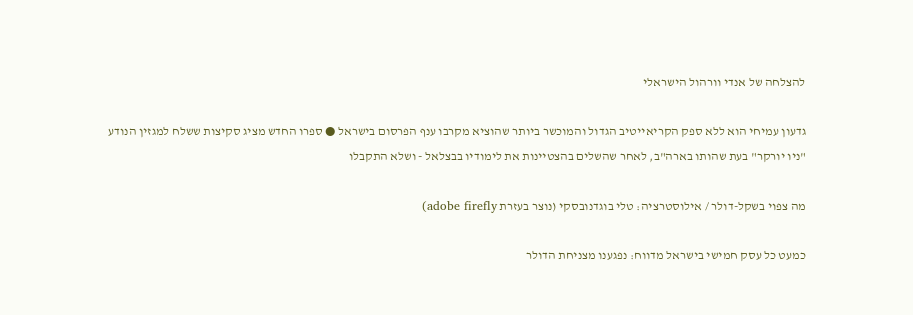להצלחה של אנדי וורהול הישראלי

גדעון עמיחי הוא ללא ספק הקריאייטיב הגדול והמוכשר ביותר שהוציא מקרבו ענף הפרסום בישראל ● ספרו החדש מציג סקיצות ששלח למגזין הנודע "ניו יורקר" בעת שהותו בארה"ב, לאחר שהשלים בהצטיינות את לימודיו בבצלאל - ושלא התקבלו

מה צפוי בשקל-דולר / אילוסטרציה: טלי בוגדנובסקי (נוצר בעזרת adobe firefly)

כמעט כל עסק חמישי בישראל מדווח: נפגענו מצניחת הדולר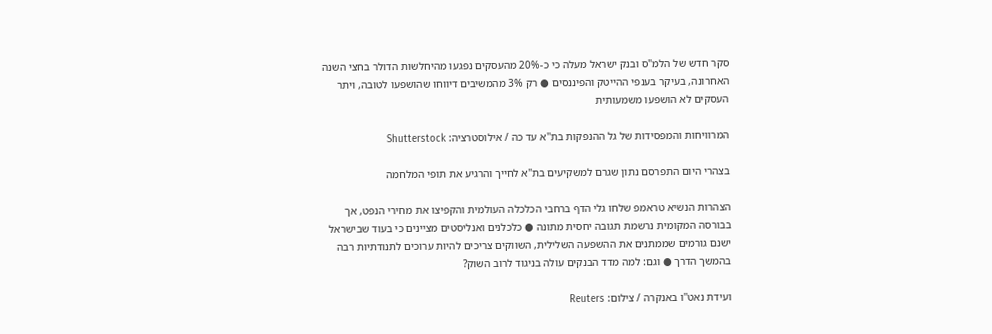סקר חדש של הלמ"ס ובנק ישראל מעלה כי כ-20% מהעסקים נפגעו מהיחלשות הדולר בחצי השנה האחרונה, בעיקר בענפי ההייטק והפיננסים ● רק 3% מהמשיבים דיווחו שהושפעו לטובה, ויתר העסקים לא הושפעו משמעותית

המרוויחות והמפסידות של גל ההנפקות בת''א עד כה / אילוסטרציה: Shutterstock

בצהרי היום התפרסם נתון שגרם למשקיעים בת"א לחייך והרגיע את תופי המלחמה

הצהרות הנשיא טראמפ שלחו גלי הדף ברחבי הכלכלה העולמית והקפיצו את מחירי הנפט, אך בבורסה המקומית נרשמת תגובה יחסית מתונה ● כלכלנים ואנליסטים מציינים כי בעוד שבישראל ישנם גורמים שממתנים את ההשפעה השלילית, השווקים צריכים להיות ערוכים לתנודתיות רבה בהמשך הדרך ● וגם: למה מדד הבנקים עולה בניגוד לרוב השוק?

ועידת נאט''ו באנקרה / צילום: Reuters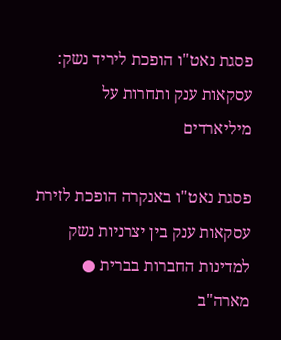פסגת נאט"ו הופכת ליריד נשק: עסקאות ענק ותחרות על מיליארדים

פסגת נאט"ו באנקרה הופכת לזירת עסקאות ענק בין יצרניות נשק למדינות החברות בברית ● מארה"ב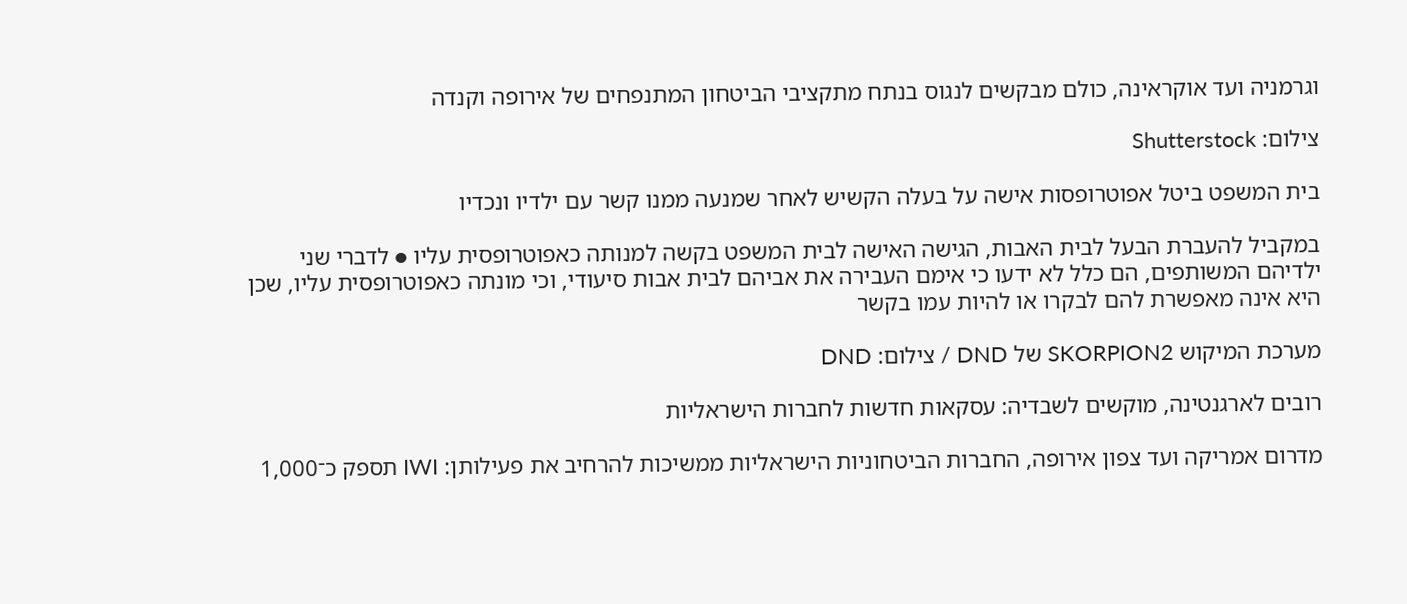וגרמניה ועד אוקראינה, כולם מבקשים לנגוס בנתח מתקציבי הביטחון המתנפחים של אירופה וקנדה

צילום: Shutterstock

בית המשפט ביטל אפוטרופסות אישה על בעלה הקשיש לאחר שמנעה ממנו קשר עם ילדיו ונכדיו

במקביל להעברת הבעל לבית האבות, הגישה האישה לבית המשפט בקשה למנותה כאפוטרופסית עליו ● לדברי שני ילדיהם המשותפים, הם כלל לא ידעו כי אימם העבירה את אביהם לבית אבות סיעודי, וכי מונתה כאפוטרופסית עליו, שכן היא אינה מאפשרת להם לבקרו או להיות עמו בקשר

מערכת המיקוש SKORPION2 של DND / צילום: DND

רובים לארגנטינה, מוקשים לשבדיה: עסקאות חדשות לחברות הישראליות

מדרום אמריקה ועד צפון אירופה, החברות הביטחוניות הישראליות ממשיכות להרחיב את פעילותן: IWI תספק כ־1,000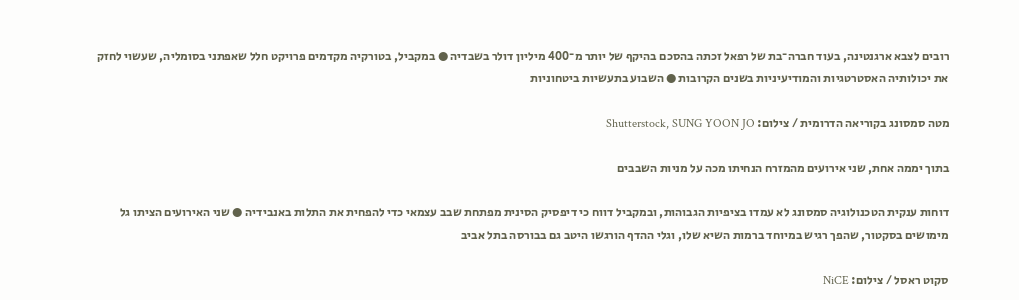רובים לצבא ארגנטינה, בעוד חברה־בת של רפאל זכתה בהסכם בהיקף של יותר מ־400 מיליון דולר בשבדיה ● במקביל, בטורקיה מקדמים פרויקט חלל שאפתני בסומליה, שעשוי לחזק את יכולותיה האסטרטגיות והמודיעיניות בשנים הקרובות ● השבוע בתעשיות ביטחוניות

מטה סמסונג בקוריאה הדרומית / צילום: Shutterstock, SUNG YOON JO

בתוך יממה אחת, שני אירועים מהמזרח הנחיתו מכה על מניות השבבים

דוחות ענקית הטכנולוגיה סמסונג לא עמדו בציפיות הגבוהות, ובמקביל דווח כי דיפסיק הסינית מפתחת שבב עצמאי כדי להפחית את התלות באנבידיה ● שני האירועים הציתו גל מימושים בסקטור, שהפך רגיש במיוחד ברמות השיא שלו, וגלי ההדף הורגשו היטב גם בבורסה בתל אביב

סקוט ראסל / צילום: NiCE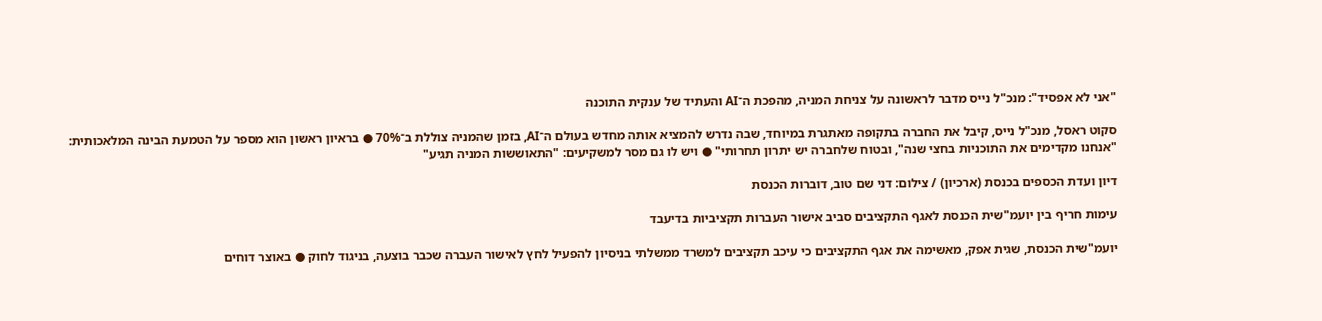"אני לא אפסיד": מנכ"ל נייס מדבר לראשונה על צניחת המניה, מהפכת ה־AI והעתיד של ענקית התוכנה

סקוט ראסל, מנכ"ל נייס, קיבל את החברה בתקופה מאתגרת במיוחד, שבה נדרש להמציא אותה מחדש בעולם ה־AI, בזמן שהמניה צוללת ב־70% ● בראיון ראשון הוא מספר על הטמעת הבינה המלאכותית: "אנחנו מקדימים את התוכניות בחצי שנה", ובטוח שלחברה יש יתרון תחרותי" ● ויש לו גם מסר למשקיעים: "התאוששות המניה תגיע"

דיון ועדת הכספים בכנסת (ארכיון) / צילום: דני שם טוב, דוברות הכנסת

עימות חריף בין יועמ"שית הכנסת לאגף התקציבים סביב אישור העברות תקציביות בדיעבד

יועמ"שית הכנסת, שגית אפק, מאשימה את אגף התקציבים כי עיכב תקציבים למשרד ממשלתי בניסיון להפעיל לחץ לאישור העברה שכבר בוצעה, בניגוד לחוק ● באוצר דוחים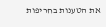את הטענות בחריפות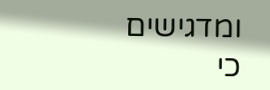ומדגישים כי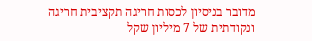מדובר בניסיון לכסות חריגה תקציבית חריגה ונקודתית של 7 מיליון שקל